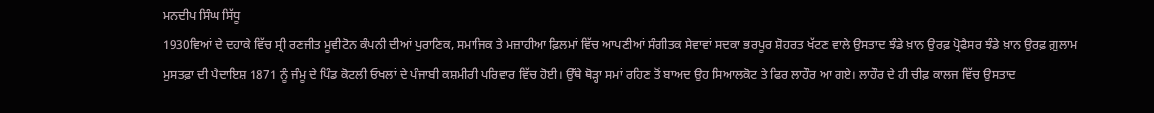ਮਨਦੀਪ ਸਿੰਘ ਸਿੱਧੂ
1930ਵਿਆਂ ਦੇ ਦਹਾਕੇ ਵਿੱਚ ਸ੍ਰੀ ਰਣਜੀਤ ਮੂਵੀਟੋਨ ਕੰਪਨੀ ਦੀਆਂ ਪੁਰਾਣਿਕ, ਸਮਾਜਿਕ ਤੇ ਮਜ਼ਾਹੀਆ ਫ਼ਿਲਮਾਂ ਵਿੱਚ ਆਪਣੀਆਂ ਸੰਗੀਤਕ ਸੇਵਾਵਾਂ ਸਦਕਾ ਭਰਪੂਰ ਸ਼ੋਹਰਤ ਖੱਟਣ ਵਾਲੇ ਉਸਤਾਦ ਝੰਡੇ ਖ਼ਾਨ ਉਰਫ਼ ਪ੍ਰੋਫੈਸਰ ਝੰਡੇ ਖ਼ਾਨ ਉਰਫ਼ ਗ਼ੁਲਾਮ ਮੁਸਤਫ਼ਾ ਦੀ ਪੈਦਾਇਸ਼ 1871 ਨੂੰ ਜੰਮੂ ਦੇ ਪਿੰਡ ਕੋਟਲੀ ਓਖਲਾਂ ਦੇ ਪੰਜਾਬੀ ਕਸ਼ਮੀਰੀ ਪਰਿਵਾਰ ਵਿੱਚ ਹੋਈ। ਉੱਥੇ ਥੋੜ੍ਹਾ ਸਮਾਂ ਰਹਿਣ ਤੋਂ ਬਾਅਦ ਉਹ ਸਿਆਲਕੋਟ ਤੇ ਫਿਰ ਲਾਹੌਰ ਆ ਗਏ। ਲਾਹੌਰ ਦੇ ਹੀ ਚੀਫ਼ ਕਾਲਜ ਵਿੱਚ ਉਸਤਾਦ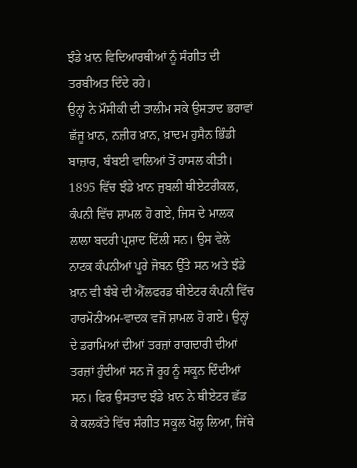ਝੰਡੇ ਖ਼ਾਨ ਵਿਦਿਆਰਥੀਆਂ ਨੂੰ ਸੰਗੀਤ ਦੀ ਤਰਬੀਅਤ ਦਿੰਦੇ ਰਹੇ।
ਉਨ੍ਹਾਂ ਨੇ ਮੌਸੀਕੀ ਦੀ ਤਾਲੀਮ ਸਕੇ ਉਸਤਾਦ ਭਰਾਵਾਂ ਛੱਜੂ ਖ਼ਾਨ, ਨਜ਼ੀਰ ਖ਼ਾਨ, ਖ਼ਾਦਮ ਹੁਸੈਨ ਭਿੰਡੀ ਬਾਜ਼ਾਰ, ਬੰਬਈ ਵਾਲਿਆਂ ਤੋਂ ਹਾਸਲ ਕੀਤੀ। 1895 ਵਿੱਚ ਝੰਡੇ ਖ਼ਾਨ ਜੁਬਲੀ ਥੀਏਟਰੀਕਲ, ਕੰਪਨੀ ਵਿੱਚ ਸ਼ਾਮਲ ਹੋ ਗਏ, ਜਿਸ ਦੇ ਮਾਲਕ ਲਾਲਾ ਬਦਰੀ ਪ੍ਰਸ਼ਾਦ ਦਿੱਲੀ ਸਨ। ਉਸ ਵੇਲੇ ਨਾਟਕ ਕੰਪਨੀਆਂ ਪੂਰੇ ਜੋਬਨ ਉੱਤੇ ਸਨ ਅਤੇ ਝੰਡੇ ਖ਼ਾਨ ਵੀ ਬੰਬੇ ਦੀ ਐੱਲਫਰਡ ਥੀਏਟਰ ਕੰਪਨੀ ਵਿੱਚ ਹਾਰਮੋਨੀਅਮ-ਵਾਦਕ ਵਜੋਂ ਸ਼ਾਮਲ ਹੋ ਗਏ। ਉਨ੍ਹਾਂ ਦੇ ਡਰਾਮਿਆਂ ਦੀਆਂ ਤਰਜ਼ਾਂ ਰਾਗਦਾਰੀ ਦੀਆਂ ਤਰਜ਼ਾਂ ਹੁੰਦੀਆਂ ਸਨ ਜੋ ਰੂਹ ਨੂੰ ਸਕੂਨ ਦਿੰਦੀਆਂ ਸਨ। ਫਿਰ ਉਸਤਾਦ ਝੰਡੇ ਖ਼ਾਨ ਨੇ ਥੀਏਟਰ ਛੱਡ ਕੇ ਕਲਕੱਤੇ ਵਿੱਚ ਸੰਗੀਤ ਸਕੂਲ ਖੋਲ੍ਹ ਲਿਆ, ਜਿੱਥੇ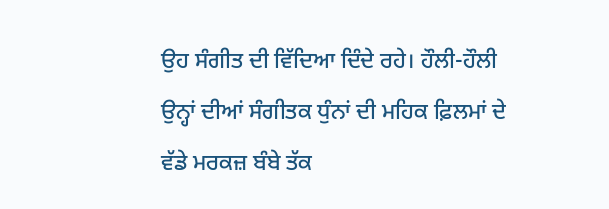ਉਹ ਸੰਗੀਤ ਦੀ ਵਿੱਦਿਆ ਦਿੰਦੇ ਰਹੇ। ਹੌਲੀ-ਹੌਲੀ ਉਨ੍ਹਾਂ ਦੀਆਂ ਸੰਗੀਤਕ ਧੁੰਨਾਂ ਦੀ ਮਹਿਕ ਫ਼ਿਲਮਾਂ ਦੇ ਵੱਡੇ ਮਰਕਜ਼ ਬੰਬੇ ਤੱਕ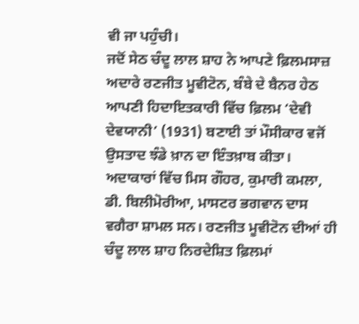ਵੀ ਜਾ ਪਹੁੰਚੀ।
ਜਦੋਂ ਸੇਠ ਚੰਦੂ ਲਾਲ ਸ਼ਾਹ ਨੇ ਆਪਣੇ ਫ਼ਿਲਮਸਾਜ਼ ਅਦਾਰੇ ਰਣਜੀਤ ਮੂਵੀਟੋਨ, ਬੰਬੇ ਦੇ ਬੈਨਰ ਹੇਠ ਆਪਣੀ ਹਿਦਾਇਤਕਾਰੀ ਵਿੱਚ ਫ਼ਿਲਮ ‘ਦੇਵੀ ਦੇਵਯਾਨੀ’ (1931) ਬਣਾਈ ਤਾਂ ਮੌਸੀਕਾਰ ਵਜੋਂ ਉਸਤਾਦ ਝੰਡੇ ਖ਼ਾਨ ਦਾ ਇੰਤਖ਼ਾਬ ਕੀਤਾ। ਅਦਾਕਾਰਾਂ ਵਿੱਚ ਮਿਸ ਗੌਹਰ, ਕੁਮਾਰੀ ਕਮਲਾ, ਡੀ. ਬਿਲੀਮੋਰੀਆ, ਮਾਸਟਰ ਭਗਵਾਨ ਦਾਸ ਵਗੈਰਾ ਸ਼ਾਮਲ ਸਨ। ਰਣਜੀਤ ਮੂਵੀਟੋਨ ਦੀਆਂ ਹੀ ਚੰਦੂ ਲਾਲ ਸ਼ਾਹ ਨਿਰਦੇਸ਼ਿਤ ਫ਼ਿਲਮਾਂ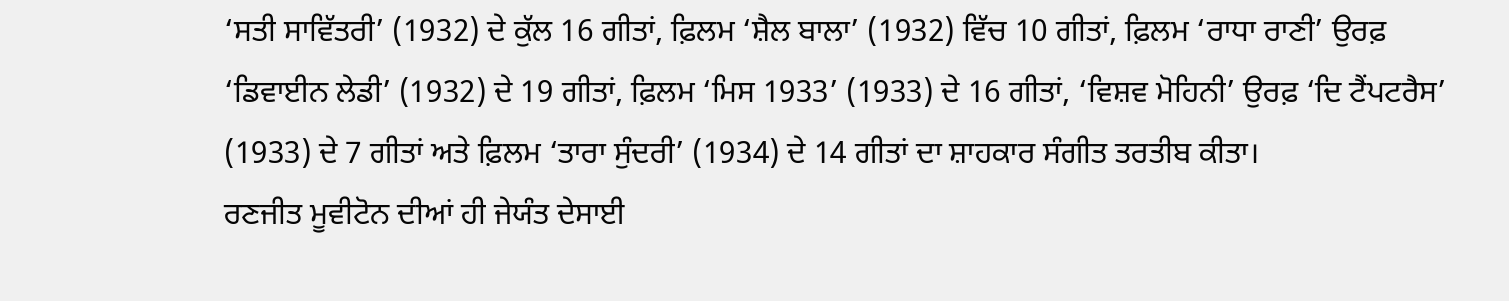‘ਸਤੀ ਸਾਵਿੱਤਰੀ’ (1932) ਦੇ ਕੁੱਲ 16 ਗੀਤਾਂ, ਫ਼ਿਲਮ ‘ਸ਼ੈਲ ਬਾਲਾ’ (1932) ਵਿੱਚ 10 ਗੀਤਾਂ, ਫ਼ਿਲਮ ‘ਰਾਧਾ ਰਾਣੀ’ ਉਰਫ਼ ‘ਡਿਵਾਈਨ ਲੇਡੀ’ (1932) ਦੇ 19 ਗੀਤਾਂ, ਫ਼ਿਲਮ ‘ਮਿਸ 1933’ (1933) ਦੇ 16 ਗੀਤਾਂ, ‘ਵਿਸ਼ਵ ਮੋਹਿਨੀ’ ਉਰਫ਼ ‘ਦਿ ਟੈਂਪਟਰੈਸ’ (1933) ਦੇ 7 ਗੀਤਾਂ ਅਤੇ ਫ਼ਿਲਮ ‘ਤਾਰਾ ਸੁੰਦਰੀ’ (1934) ਦੇ 14 ਗੀਤਾਂ ਦਾ ਸ਼ਾਹਕਾਰ ਸੰਗੀਤ ਤਰਤੀਬ ਕੀਤਾ।
ਰਣਜੀਤ ਮੂਵੀਟੋਨ ਦੀਆਂ ਹੀ ਜੇਯੰਤ ਦੇਸਾਈ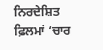ਨਿਰਦੇਸ਼ਿਤ ਫ਼ਿਲਮਾਂ ‘ਚਾਰ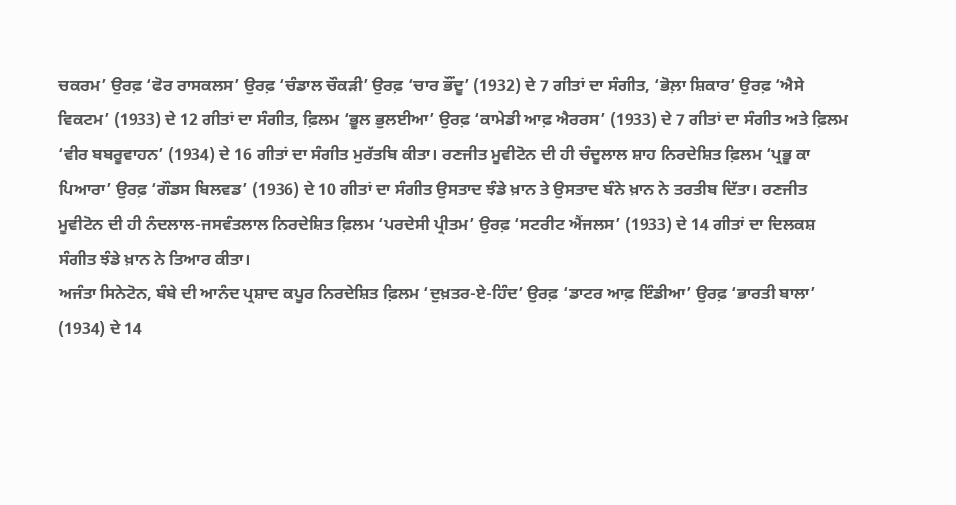ਚਕਰਮ’ ਉਰਫ਼ ‘ਫੋਰ ਰਾਸਕਲਸ’ ਉਰਫ਼ ‘ਚੰਡਾਲ ਚੌਕੜੀ’ ਉਰਫ਼ ‘ਚਾਰ ਭੌਂਦੂ’ (1932) ਦੇ 7 ਗੀਤਾਂ ਦਾ ਸੰਗੀਤ, ‘ਭੋਲ਼ਾ ਸ਼ਿਕਾਰ’ ਉਰਫ਼ ‘ਐਸੇ ਵਿਕਟਮ’ (1933) ਦੇ 12 ਗੀਤਾਂ ਦਾ ਸੰਗੀਤ, ਫ਼ਿਲਮ ‘ਭੂਲ ਭੁਲਈਆ’ ਉਰਫ਼ ‘ਕਾਮੇਡੀ ਆਫ਼ ਐਰਰਸ’ (1933) ਦੇ 7 ਗੀਤਾਂ ਦਾ ਸੰਗੀਤ ਅਤੇ ਫ਼ਿਲਮ ‘ਵੀਰ ਬਬਰੂਵਾਹਨ’ (1934) ਦੇ 16 ਗੀਤਾਂ ਦਾ ਸੰਗੀਤ ਮੁਰੱਤਬਿ ਕੀਤਾ। ਰਣਜੀਤ ਮੂਵੀਟੋਨ ਦੀ ਹੀ ਚੰਦੂਲਾਲ ਸ਼ਾਹ ਨਿਰਦੇਸ਼ਿਤ ਫ਼ਿਲਮ ‘ਪ੍ਰਭੂ ਕਾ ਪਿਆਰਾ’ ਉਰਫ਼ ‘ਗੌਡਸ ਬਿਲਵਡ’ (1936) ਦੇ 10 ਗੀਤਾਂ ਦਾ ਸੰਗੀਤ ਉਸਤਾਦ ਝੰਡੇ ਖ਼ਾਨ ਤੇ ਉਸਤਾਦ ਬੰਨੇ ਖ਼ਾਨ ਨੇ ਤਰਤੀਬ ਦਿੱਤਾ। ਰਣਜੀਤ ਮੂਵੀਟੋਨ ਦੀ ਹੀ ਨੰਦਲਾਲ-ਜਸਵੰਤਲਾਲ ਨਿਰਦੇਸ਼ਿਤ ਫ਼ਿਲਮ ‘ਪਰਦੇਸੀ ਪ੍ਰੀਤਮ’ ਉਰਫ਼ ‘ਸਟਰੀਟ ਐਂਜਲਸ’ (1933) ਦੇ 14 ਗੀਤਾਂ ਦਾ ਦਿਲਕਸ਼ ਸੰਗੀਤ ਝੰਡੇ ਖ਼ਾਨ ਨੇ ਤਿਆਰ ਕੀਤਾ।
ਅਜੰਤਾ ਸਿਨੇਟੋਨ, ਬੰਬੇ ਦੀ ਆਨੰਦ ਪ੍ਰਸ਼ਾਦ ਕਪੂਰ ਨਿਰਦੇਸ਼ਿਤ ਫ਼ਿਲਮ ‘ਦੁਖ਼ਤਰ-ਏ-ਹਿੰਦ’ ਉਰਫ਼ ‘ਡਾਟਰ ਆਫ਼ ਇੰਡੀਆ’ ਉਰਫ਼ ‘ਭਾਰਤੀ ਬਾਲਾ’ (1934) ਦੇ 14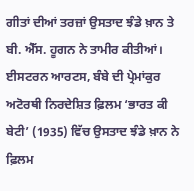ਗੀਤਾਂ ਦੀਆਂ ਤਰਜ਼ਾਂ ਉਸਤਾਦ ਝੰਡੇ ਖ਼ਾਨ ਤੇ ਬੀ. ਐੱਸ. ਹੂਗਨ ਨੇ ਤਾਮੀਰ ਕੀਤੀਆਂ। ਈਸਟਰਨ ਆਰਟਸ, ਬੰਬੇ ਦੀ ਪ੍ਰੇਮਾਂਕੁਰ ਅਟੋਰਥੀ ਨਿਰਦੇਸ਼ਿਤ ਫ਼ਿਲਮ ‘ਭਾਰਤ ਕੀ ਬੇਟੀ’ (1935) ਵਿੱਚ ਉਸਤਾਦ ਝੰਡੇ ਖ਼ਾਨ ਨੇ ਫ਼ਿਲਮ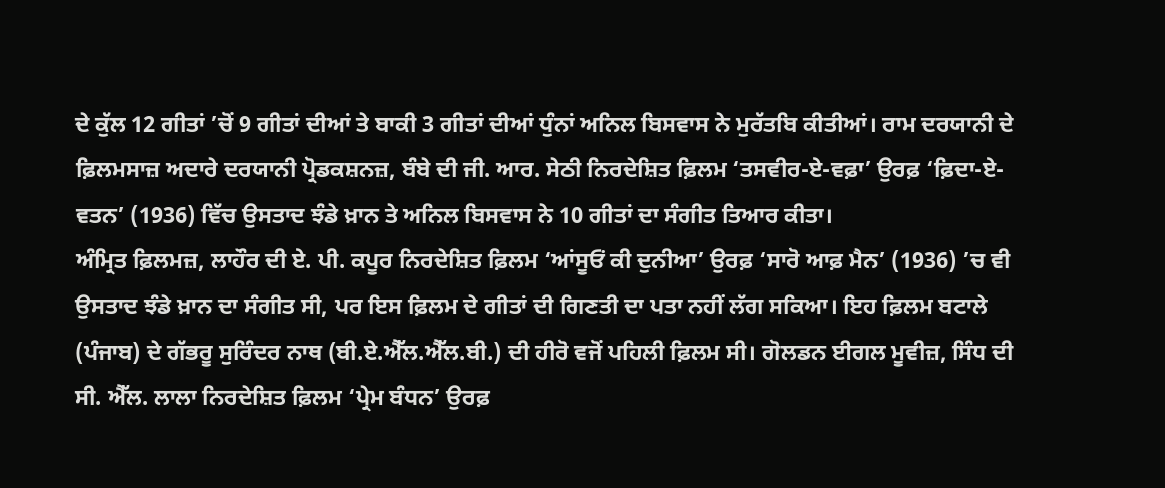ਦੇ ਕੁੱਲ 12 ਗੀਤਾਂ ’ਚੋਂ 9 ਗੀਤਾਂ ਦੀਆਂ ਤੇ ਬਾਕੀ 3 ਗੀਤਾਂ ਦੀਆਂ ਧੁੰਨਾਂ ਅਨਿਲ ਬਿਸਵਾਸ ਨੇ ਮੁਰੱਤਬਿ ਕੀਤੀਆਂ। ਰਾਮ ਦਰਯਾਨੀ ਦੇ ਫ਼ਿਲਮਸਾਜ਼ ਅਦਾਰੇ ਦਰਯਾਨੀ ਪ੍ਰੋਡਕਸ਼ਨਜ਼, ਬੰਬੇ ਦੀ ਜੀ. ਆਰ. ਸੇਠੀ ਨਿਰਦੇਸ਼ਿਤ ਫ਼ਿਲਮ ‘ਤਸਵੀਰ-ਏ-ਵਫ਼ਾ’ ਉਰਫ਼ ‘ਫ਼ਿਦਾ-ਏ-ਵਤਨ’ (1936) ਵਿੱਚ ਉਸਤਾਦ ਝੰਡੇ ਖ਼ਾਨ ਤੇ ਅਨਿਲ ਬਿਸਵਾਸ ਨੇ 10 ਗੀਤਾਂ ਦਾ ਸੰਗੀਤ ਤਿਆਰ ਕੀਤਾ।
ਅੰਮ੍ਰਿਤ ਫ਼ਿਲਮਜ਼, ਲਾਹੌਰ ਦੀ ਏ. ਪੀ. ਕਪੂਰ ਨਿਰਦੇਸ਼ਿਤ ਫ਼ਿਲਮ ‘ਆਂਸੂਓਂ ਕੀ ਦੁਨੀਆ’ ਉਰਫ਼ ‘ਸਾਰੋ ਆਫ਼ ਮੈਨ’ (1936) ’ਚ ਵੀ ਉਸਤਾਦ ਝੰਡੇ ਖ਼ਾਨ ਦਾ ਸੰਗੀਤ ਸੀ, ਪਰ ਇਸ ਫ਼ਿਲਮ ਦੇ ਗੀਤਾਂ ਦੀ ਗਿਣਤੀ ਦਾ ਪਤਾ ਨਹੀਂ ਲੱਗ ਸਕਿਆ। ਇਹ ਫ਼ਿਲਮ ਬਟਾਲੇ (ਪੰਜਾਬ) ਦੇ ਗੱਭਰੂ ਸੁਰਿੰਦਰ ਨਾਥ (ਬੀ.ਏ.ਐੱਲ.ਐੱਲ.ਬੀ.) ਦੀ ਹੀਰੋ ਵਜੋਂ ਪਹਿਲੀ ਫ਼ਿਲਮ ਸੀ। ਗੋਲਡਨ ਈਗਲ ਮੂਵੀਜ਼, ਸਿੰਧ ਦੀ ਸੀ. ਐੱਲ. ਲਾਲਾ ਨਿਰਦੇਸ਼ਿਤ ਫ਼ਿਲਮ ‘ਪ੍ਰੇਮ ਬੰਧਨ’ ਉਰਫ਼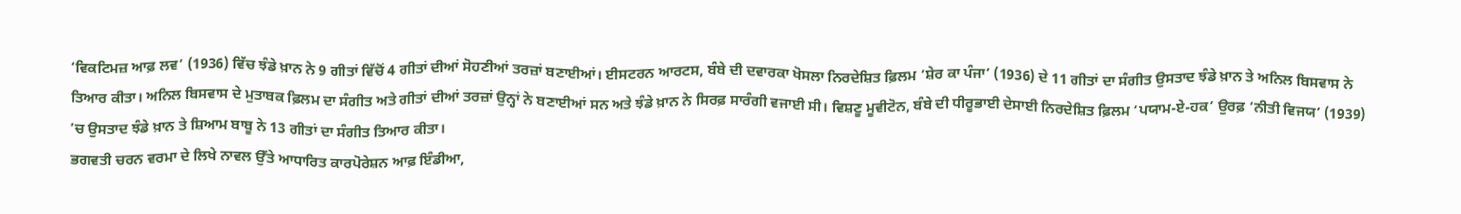‘ਵਿਕਟਿਮਜ਼ ਆਫ਼ ਲਵ’ (1936) ਵਿੱਚ ਝੰਡੇ ਖ਼ਾਨ ਨੇ 9 ਗੀਤਾਂ ਵਿੱਚੋਂ 4 ਗੀਤਾਂ ਦੀਆਂ ਸੋਹਣੀਆਂ ਤਰਜ਼ਾਂ ਬਣਾਈਆਂ। ਈਸਟਰਨ ਆਰਟਸ, ਬੰਬੇ ਦੀ ਦਵਾਰਕਾ ਖੋਸਲਾ ਨਿਰਦੇਸ਼ਿਤ ਫ਼ਿਲਮ ‘ਸ਼ੇਰ ਕਾ ਪੰਜਾ’ (1936) ਦੇ 11 ਗੀਤਾਂ ਦਾ ਸੰਗੀਤ ਉਸਤਾਦ ਝੰਡੇ ਖ਼ਾਨ ਤੇ ਅਨਿਲ ਬਿਸਵਾਸ ਨੇ ਤਿਆਰ ਕੀਤਾ। ਅਨਿਲ ਬਿਸਵਾਸ ਦੇ ਮੁਤਾਬਕ ਫ਼ਿਲਮ ਦਾ ਸੰਗੀਤ ਅਤੇ ਗੀਤਾਂ ਦੀਆਂ ਤਰਜ਼ਾਂ ਉਨ੍ਹਾਂ ਨੇ ਬਣਾਈਆਂ ਸਨ ਅਤੇ ਝੰਡੇ ਖ਼ਾਨ ਨੇ ਸਿਰਫ਼ ਸਾਰੰਗੀ ਵਜਾਈ ਸੀ। ਵਿਸ਼ਣੂ ਮੂਵੀਟੋਨ, ਬੰਬੇ ਦੀ ਧੀਰੂਭਾਈ ਦੇਸਾਈ ਨਿਰਦੇਸ਼ਿਤ ਫ਼ਿਲਮ ‘ਪਯਾਮ-ਏ-ਹਕ’ ਉਰਫ਼ ‘ਨੀਤੀ ਵਿਜਯ’ (1939) ’ਚ ਉਸਤਾਦ ਝੰਡੇ ਖ਼ਾਨ ਤੇ ਸ਼ਿਆਮ ਬਾਬੂ ਨੇ 13 ਗੀਤਾਂ ਦਾ ਸੰਗੀਤ ਤਿਆਰ ਕੀਤਾ।
ਭਗਵਤੀ ਚਰਨ ਵਰਮਾ ਦੇ ਲਿਖੇ ਨਾਵਲ ਉੱਤੇ ਆਧਾਰਿਤ ਕਾਰਪੋਰੇਸ਼ਨ ਆਫ਼ ਇੰਡੀਆ,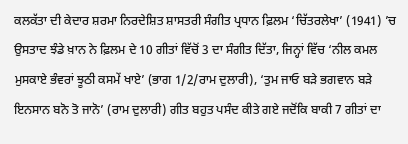ਕਲਕੱਤਾ ਦੀ ਕੇਦਾਰ ਸ਼ਰਮਾ ਨਿਰਦੇਸ਼ਿਤ ਸ਼ਾਸਤਰੀ ਸੰਗੀਤ ਪ੍ਰਧਾਨ ਫ਼ਿਲਮ ‘ਚਿੱਤਰਲੇਖਾ’ (1941) ’ਚ ਉਸਤਾਦ ਝੰਡੇ ਖ਼ਾਨ ਨੇ ਫ਼ਿਲਮ ਦੇ 10 ਗੀਤਾਂ ਵਿੱਚੋਂ 3 ਦਾ ਸੰਗੀਤ ਦਿੱਤਾ, ਜਿਨ੍ਹਾਂ ਵਿੱਚ ‘ਨੀਲ ਕਮਲ ਮੁਸਕਾਏ ਭੰਵਰਾਂ ਝੂਠੀ ਕਸਮੇਂ ਖਾਏ’ (ਭਾਗ 1/2/ਰਾਮ ਦੁਲਾਰੀ), ‘ਤੁਮ ਜਾਓ ਬੜੇ ਭਗਵਾਨ ਬੜੇ ਇਨਸਾਨ ਬਨੋ ਤੋ ਜਾਨੋ’ (ਰਾਮ ਦੁਲਾਰੀ) ਗੀਤ ਬਹੁਤ ਪਸੰਦ ਕੀਤੇ ਗਏ ਜਦੋਂਕਿ ਬਾਕੀ 7 ਗੀਤਾਂ ਦਾ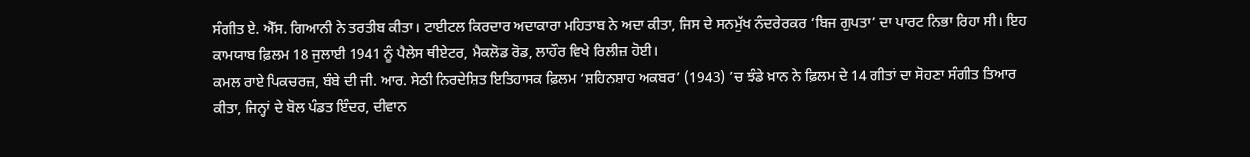ਸੰਗੀਤ ਏ. ਐੱਸ. ਗਿਆਨੀ ਨੇ ਤਰਤੀਬ ਕੀਤਾ। ਟਾਈਟਲ ਕਿਰਦਾਰ ਅਦਾਕਾਰਾ ਮਹਿਤਾਬ ਨੇ ਅਦਾ ਕੀਤਾ, ਜਿਸ ਦੇ ਸਨਮੁੱਖ ਨੰਦਰੇਰਕਰ ‘ਬਿਜ ਗੁਪਤਾ’ ਦਾ ਪਾਰਟ ਨਿਭਾ ਰਿਹਾ ਸੀ। ਇਹ ਕਾਮਯਾਬ ਫ਼ਿਲਮ 18 ਜੁਲਾਈ 1941 ਨੂੰ ਪੈਲੇਸ ਥੀਏਟਰ, ਮੈਕਲੋਡ ਰੋਡ, ਲਾਹੌਰ ਵਿਖੇ ਰਿਲੀਜ਼ ਹੋਈ।
ਕਮਲ ਰਾਏ ਪਿਕਚਰਜ਼, ਬੰਬੇ ਦੀ ਜੀ. ਆਰ. ਸੇਠੀ ਨਿਰਦੇਸ਼ਿਤ ਇਤਿਹਾਸਕ ਫ਼ਿਲਮ ‘ਸ਼ਹਿਨਸ਼ਾਹ ਅਕਬਰ’ (1943) ’ਚ ਝੰਡੇ ਖ਼ਾਨ ਨੇ ਫ਼ਿਲਮ ਦੇ 14 ਗੀਤਾਂ ਦਾ ਸੋਹਣਾ ਸੰਗੀਤ ਤਿਆਰ ਕੀਤਾ, ਜਿਨ੍ਹਾਂ ਦੇ ਬੋਲ ਪੰਡਤ ਇੰਦਰ, ਦੀਵਾਨ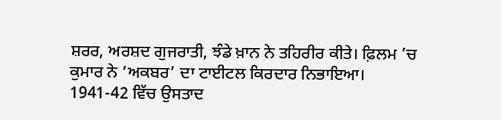ਸ਼ਰਰ, ਅਰਸ਼ਦ ਗੁਜਰਾਤੀ, ਝੰਡੇ ਖ਼ਾਨ ਨੇ ਤਹਿਰੀਰ ਕੀਤੇ। ਫ਼ਿਲਮ ’ਚ ਕੁਮਾਰ ਨੇ ‘ਅਕਬਰ’ ਦਾ ਟਾਈਟਲ ਕਿਰਦਾਰ ਨਿਭਾਇਆ। 1941-42 ਵਿੱਚ ਉਸਤਾਦ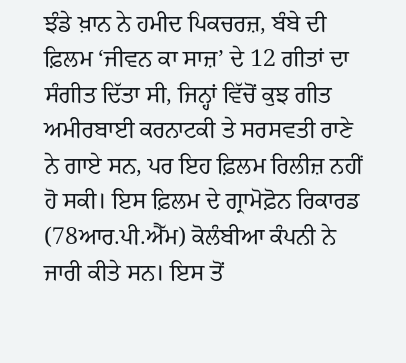ਝੰਡੇ ਖ਼ਾਨ ਨੇ ਹਮੀਦ ਪਿਕਚਰਜ਼, ਬੰਬੇ ਦੀ ਫ਼ਿਲਮ ‘ਜੀਵਨ ਕਾ ਸਾਜ਼’ ਦੇ 12 ਗੀਤਾਂ ਦਾ ਸੰਗੀਤ ਦਿੱਤਾ ਸੀ, ਜਿਨ੍ਹਾਂ ਵਿੱਚੋਂ ਕੁਝ ਗੀਤ ਅਮੀਰਬਾਈ ਕਰਨਾਟਕੀ ਤੇ ਸਰਸਵਤੀ ਰਾਣੇ ਨੇ ਗਾਏ ਸਨ, ਪਰ ਇਹ ਫ਼ਿਲਮ ਰਿਲੀਜ਼ ਨਹੀਂ ਹੋ ਸਕੀ। ਇਸ ਫ਼ਿਲਮ ਦੇ ਗ੍ਰਾਮੋਫ਼ੋਨ ਰਿਕਾਰਡ (78ਆਰ.ਪੀ.ਐੱਮ) ਕੋਲੰਬੀਆ ਕੰਪਨੀ ਨੇ ਜਾਰੀ ਕੀਤੇ ਸਨ। ਇਸ ਤੋਂ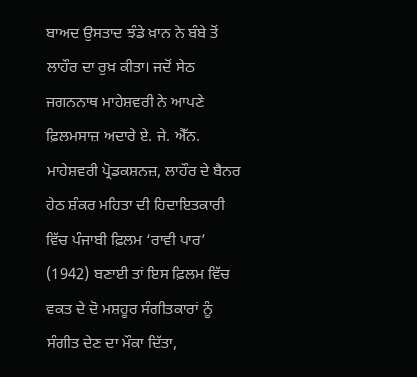ਬਾਅਦ ਉਸਤਾਦ ਝੰਡੇ ਖ਼ਾਨ ਨੇ ਬੰਬੇ ਤੋਂ ਲਾਹੌਰ ਦਾ ਰੁਖ਼ ਕੀਤਾ। ਜਦੋਂ ਸੇਠ ਜਗਨਨਾਥ ਮਾਹੇਸ਼ਵਰੀ ਨੇ ਆਪਣੇ ਫ਼ਿਲਮਸਾਜ਼ ਅਦਾਰੇ ਏ. ਜੇ. ਐੱਨ. ਮਾਹੇਸ਼ਵਰੀ ਪ੍ਰੋਡਕਸ਼ਨਜ਼, ਲਾਹੌਰ ਦੇ ਬੈਨਰ ਹੇਠ ਸ਼ੰਕਰ ਮਹਿਤਾ ਦੀ ਹਿਦਾਇਤਕਾਰੀ ਵਿੱਚ ਪੰਜਾਬੀ ਫ਼ਿਲਮ ‘ਰਾਵੀ ਪਾਰ’ (1942) ਬਣਾਈ ਤਾਂ ਇਸ ਫ਼ਿਲਮ ਵਿੱਚ ਵਕਤ ਦੇ ਦੋ ਮਸ਼ਹੂਰ ਸੰਗੀਤਕਾਰਾਂ ਨੂੰ ਸੰਗੀਤ ਦੇਣ ਦਾ ਮੌਕਾ ਦਿੱਤਾ,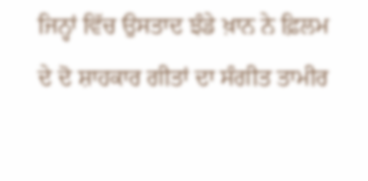ਜਿਨ੍ਹਾਂ ਵਿੱਚ ਉਸਤਾਦ ਝੰਡੇ ਖ਼ਾਨ ਨੇ ਫ਼ਿਲਮ ਦੇ ਦੋ ਸ਼ਾਹਕਾਰ ਗੀਤਾਂ ਦਾ ਸੰਗੀਤ ਤਾਮੀਰ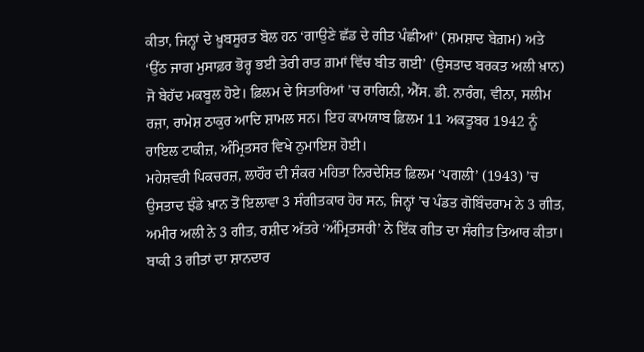ਕੀਤਾ, ਜਿਨ੍ਹਾਂ ਦੇ ਖ਼ੂਬਸੂਰਤ ਬੋਲ ਹਨ ‘ਗਾਉਣੇ ਛੱਡ ਦੇ ਗੀਤ ਪੰਛੀਆਂ’ (ਸ਼ਮਸ਼ਾਦ ਬੇਗ਼ਮ) ਅਤੇ ‘ਉੱਠ ਜਾਗ ਮੁਸਾਫ਼ਰ ਭੋਰ੍ਹ ਭਈ ਤੇਰੀ ਰਾਤ ਗ਼ਮਾਂ ਵਿੱਚ ਬੀਤ ਗਈ’ (ਉਸਤਾਦ ਬਰਕਤ ਅਲੀ ਖ਼ਾਨ) ਜੋ ਬੇਹੱਦ ਮਕਬੂਲ ਹੋਏ। ਫ਼ਿਲਮ ਦੇ ਸਿਤਾਰਿਆਂ ’ਚ ਰਾਗਿਨੀ, ਐੱਸ. ਡੀ. ਨਾਰੰਗ, ਵੀਨਾ, ਸਲੀਮ ਰਜ਼ਾ, ਰਾਮੇਸ਼ ਠਾਕੁਰ ਆਦਿ ਸ਼ਾਮਲ ਸਨ। ਇਹ ਕਾਮਯਾਬ ਫ਼ਿਲਮ 11 ਅਕਤੂਬਰ 1942 ਨੂੰ ਰਾਇਲ ਟਾਕੀਜ਼, ਅੰਮ੍ਰਿਤਸਰ ਵਿਖੇ ਨੁਮਾਇਸ਼ ਹੋਈ।
ਮਹੇਸ਼ਵਰੀ ਪਿਕਚਰਜ਼, ਲਾਹੌਰ ਦੀ ਸ਼ੰਕਰ ਮਹਿਤਾ ਨਿਰਦੇਸ਼ਿਤ ਫ਼ਿਲਮ ‘ਪਗਲੀ’ (1943) ’ਚ ਉਸਤਾਦ ਝੰਡੇ ਖ਼ਾਨ ਤੋਂ ਇਲਾਵਾ 3 ਸੰਗੀਤਕਾਰ ਹੋਰ ਸਨ, ਜਿਨ੍ਹਾਂ ’ਚ ਪੰਡਤ ਗੋਬਿੰਦਰਾਮ ਨੇ 3 ਗੀਤ, ਅਮੀਰ ਅਲੀ ਨੇ 3 ਗੀਤ, ਰਸ਼ੀਦ ਅੱਤਰੇ ‘ਅੰਮ੍ਰਿਤਸਰੀ’ ਨੇ ਇੱਕ ਗੀਤ ਦਾ ਸੰਗੀਤ ਤਿਆਰ ਕੀਤਾ। ਬਾਕੀ 3 ਗੀਤਾਂ ਦਾ ਸ਼ਾਨਦਾਰ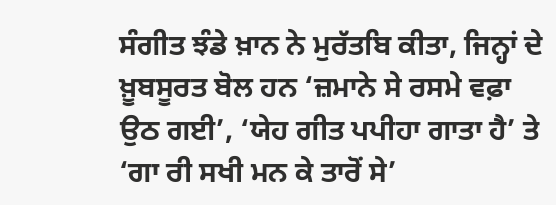ਸੰਗੀਤ ਝੰਡੇ ਖ਼ਾਨ ਨੇ ਮੁਰੱਤਬਿ ਕੀਤਾ, ਜਿਨ੍ਹਾਂ ਦੇ ਖ਼ੂਬਸੂਰਤ ਬੋਲ ਹਨ ‘ਜ਼ਮਾਨੇ ਸੇ ਰਸਮੇ ਵਫ਼ਾ ਉਠ ਗਈ’, ‘ਯੇਹ ਗੀਤ ਪਪੀਹਾ ਗਾਤਾ ਹੈ’ ਤੇ ‘ਗਾ ਰੀ ਸਖੀ ਮਨ ਕੇ ਤਾਰੋਂ ਸੇ’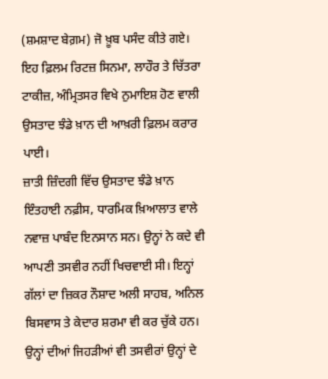(ਸ਼ਮਸ਼ਾਦ ਬੇਗ਼ਮ) ਜੋ ਖ਼ੂਬ ਪਸੰਦ ਕੀਤੇ ਗਏ। ਇਹ ਫ਼ਿਲਮ ਰਿਟਜ਼ ਸਿਨਮਾ, ਲਾਹੌਰ ਤੇ ਚਿੱਤਰਾ ਟਾਕੀਜ਼, ਅੰਮ੍ਰਿਤਸਰ ਵਿਖੇ ਨੁਮਾਇਸ਼ ਹੋਣ ਵਾਲੀ ਉਸਤਾਦ ਝੰਡੇ ਖ਼ਾਨ ਦੀ ਆਖ਼ਰੀ ਫ਼ਿਲਮ ਕਰਾਰ ਪਾਈ।
ਜ਼ਾਤੀ ਜ਼ਿੰਦਗੀ ਵਿੱਚ ਉਸਤਾਦ ਝੰਡੇ ਖ਼ਾਨ ਇੰਤਹਾਈ ਨਫ਼ੀਸ, ਧਾਰਮਿਕ ਖ਼ਿਆਲਾਤ ਵਾਲੇ ਨਵਾਜ਼ ਪਾਬੰਦ ਇਨਸਾਨ ਸਨ। ਉਨ੍ਹਾਂ ਨੇ ਕਦੇ ਵੀ ਆਪਣੀ ਤਸਵੀਰ ਨਹੀਂ ਖਿਚਵਾਈ ਸੀ। ਇਨ੍ਹਾਂ ਗੱਲਾਂ ਦਾ ਜ਼ਿਕਰ ਨੌਸ਼ਾਦ ਅਲੀ ਸਾਹਬ, ਅਨਿਲ ਬਿਸਵਾਸ ਤੇ ਕੇਦਾਰ ਸ਼ਰਮਾ ਵੀ ਕਰ ਚੁੱਕੇ ਹਨ। ਉਨ੍ਹਾਂ ਦੀਆਂ ਜਿਹੜੀਆਂ ਵੀ ਤਸਵੀਰਾਂ ਉਨ੍ਹਾਂ ਦੇ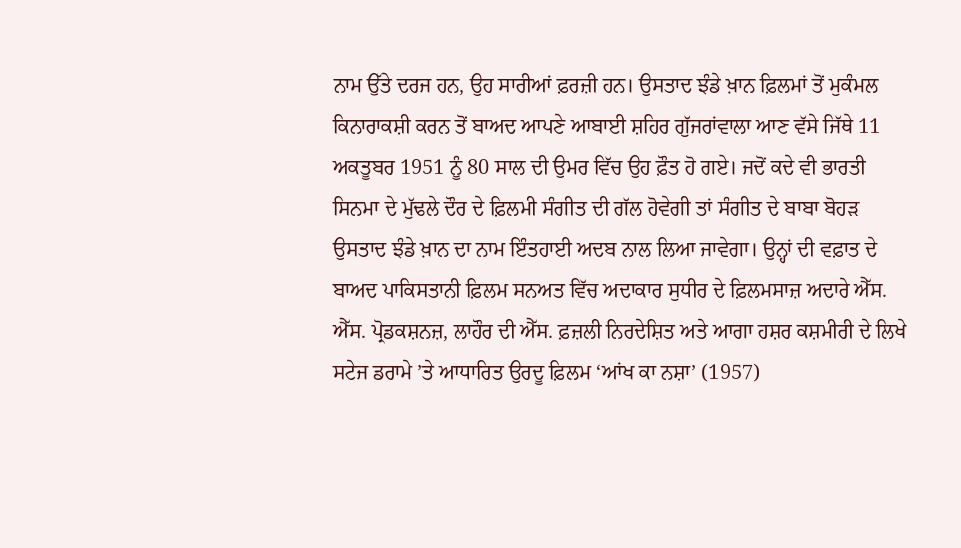ਨਾਮ ਉੱਤੇ ਦਰਜ ਹਨ, ਉਹ ਸਾਰੀਆਂ ਫ਼ਰਜ਼ੀ ਹਨ। ਉਸਤਾਦ ਝੰਡੇ ਖ਼ਾਨ ਫ਼ਿਲਮਾਂ ਤੋਂ ਮੁਕੰਮਲ ਕਿਨਾਰਾਕਸ਼ੀ ਕਰਨ ਤੋਂ ਬਾਅਦ ਆਪਣੇ ਆਬਾਈ ਸ਼ਹਿਰ ਗੁੱਜਰਾਂਵਾਲਾ ਆਣ ਵੱਸੇ ਜਿੱਥੇ 11 ਅਕਤੂਬਰ 1951 ਨੂੰ 80 ਸਾਲ ਦੀ ਉਮਰ ਵਿੱਚ ਉਹ ਫ਼ੌਤ ਹੋ ਗਏ। ਜਦੋਂ ਕਦੇ ਵੀ ਭਾਰਤੀ ਸਿਨਮਾ ਦੇ ਮੁੱਢਲੇ ਦੌਰ ਦੇ ਫ਼ਿਲਮੀ ਸੰਗੀਤ ਦੀ ਗੱਲ ਹੋਵੇਗੀ ਤਾਂ ਸੰਗੀਤ ਦੇ ਬਾਬਾ ਬੋਹੜ ਉਸਤਾਦ ਝੰਡੇ ਖ਼ਾਨ ਦਾ ਨਾਮ ਇੰਤਹਾਈ ਅਦਬ ਨਾਲ ਲਿਆ ਜਾਵੇਗਾ। ਉਨ੍ਹਾਂ ਦੀ ਵਫ਼ਾਤ ਦੇ ਬਾਅਦ ਪਾਕਿਸਤਾਨੀ ਫ਼ਿਲਮ ਸਨਅਤ ਵਿੱਚ ਅਦਾਕਾਰ ਸੁਧੀਰ ਦੇ ਫ਼ਿਲਮਸਾਜ਼ ਅਦਾਰੇ ਐੱਸ. ਐੱਸ. ਪ੍ਰੋਡਕਸ਼ਨਜ਼, ਲਾਹੌਰ ਦੀ ਐੱਸ. ਫ਼ਜ਼ਲੀ ਨਿਰਦੇਸ਼ਿਤ ਅਤੇ ਆਗਾ ਹਸ਼ਰ ਕਸ਼ਮੀਰੀ ਦੇ ਲਿਖੇ ਸਟੇਜ ਡਰਾਮੇ ’ਤੇ ਆਧਾਰਿਤ ਉਰਦੂ ਫ਼ਿਲਮ ‘ਆਂਖ ਕਾ ਨਸ਼ਾ’ (1957)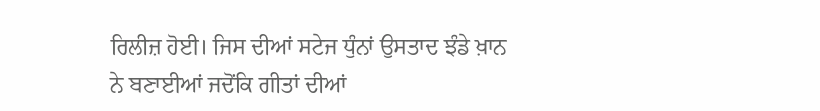ਰਿਲੀਜ਼ ਹੋਈ। ਜਿਸ ਦੀਆਂ ਸਟੇਜ ਧੁੰਨਾਂ ਉਸਤਾਦ ਝੰਡੇ ਖ਼ਾਨ ਨੇ ਬਣਾਈਆਂ ਜਦੋਂਕਿ ਗੀਤਾਂ ਦੀਆਂ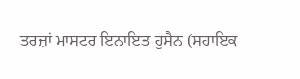ਤਰਜ਼ਾਂ ਮਾਸਟਰ ਇਨਾਇਤ ਹੁਸੈਨ (ਸਹਾਇਕ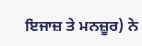ਇਜਾਜ਼ ਤੇ ਮਨਜ਼ੂਰ) ਨੇ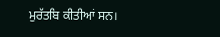ਮੁਰੱਤਬਿ ਕੀਤੀਆਂ ਸਨ।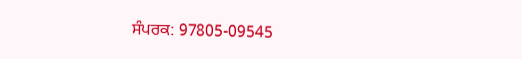ਸੰਪਰਕ: 97805-09545